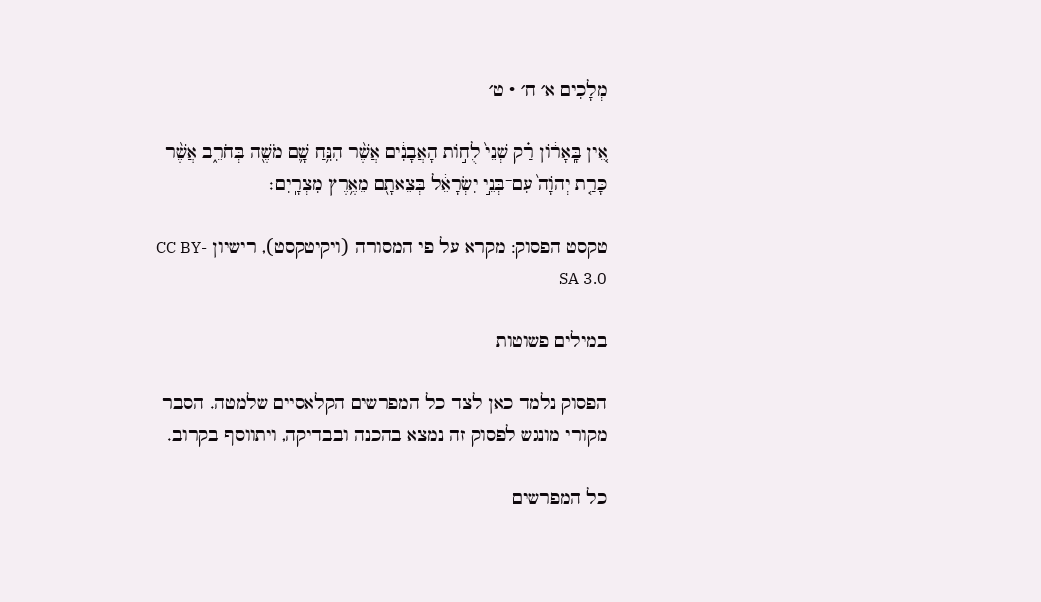מְלָכִים א׳ ח׳ · ט׳

אֵ֚ין בָּֽאָר֔וֹן רַ֗ק שְׁנֵי֙ לֻח֣וֹת הָאֲבָנִ֔ים אֲשֶׁ֨ר הִנִּ֥חַ שָׁ֛ם מֹשֶׁ֖ה בְּחֹרֵ֑ב אֲשֶׁ֨ר כָּרַ֤ת יְהֹוָה֙ עִם־בְּנֵ֣י יִשְׂרָאֵ֔ל בְּצֵאתָ֖ם מֵאֶ֥רֶץ מִצְרָֽיִם׃

טקסט הפסוק: מקרא על פי המסורה (ויקיטקסט), רישיון CC BY-SA 3.0

במילים פשוטות

הפסוק נלמד כאן לצד כל המפרשים הקלאסיים שלמטה. הסבר מקורי מונגש לפסוק זה נמצא בהכנה ובבדיקה, ויתווסף בקרוב.

כל המפרשים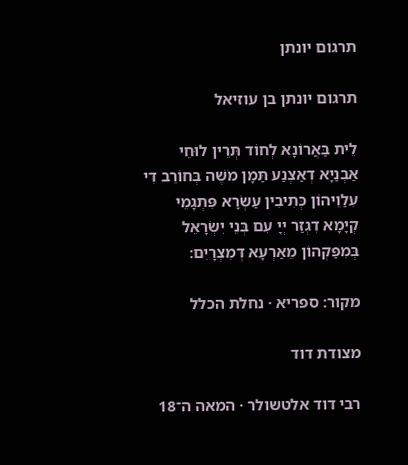תרגום יונתן

תרגום יונתן בן עוזיאל

לֵית בַּאֲרוֹנָא לְחוֹד תְּרֵין לוּחֵי אַבְנַיָא דְאַצְנַע תַּמָן מֹשֶׁה בְּחוֹרֵב דִי עִלַוֵיהוֹן כְּתִיבִין עַשְׂרָא פִּתְגָמֵי קְיָמָא דִגְזַר יְיָ עִם בְּנֵי יִשְׂרָאֵל בְּמִפַּקְהוֹן מֵאַרְעָא דְמִצְרָיִם:

מקור: ספריא · נחלת הכלל

מצודת דוד

רבי דוד אלטשולר · המאה ה־18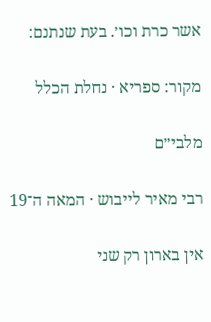אשר כרת וכו׳. בעת שנתנם:

מקור: ספריא · נחלת הכלל

מלבי״ם

רבי מאיר לייבוש · המאה ה־19

אין בארון רק שני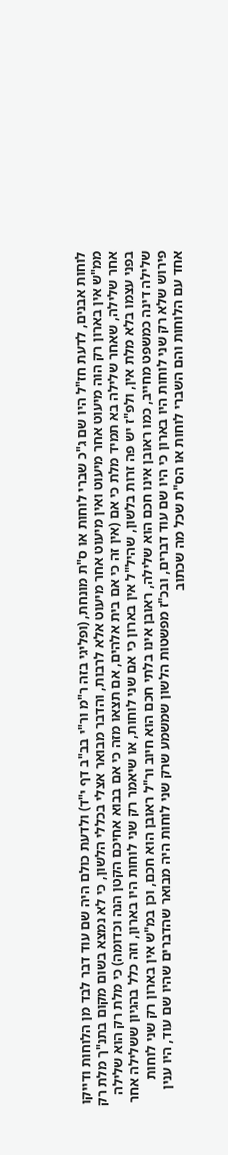לוחות אבנים, לדעת חז"ל היו שם ג"כ שברי לוחות או ס"ת מונחת, (ופליגי בזה ר"מ ור"י בב"ב דף י"ד) ולדעת כולם היה שם עוד דבר לבד מן הלוחות ודייקו ממ"ש אין בארון רק הוה מיעוט אחר מיעוט ואין מיעוט אחר מיעוט אלא לרבות, והדבר מבואר אצלי בכללי הלשון, כי לא נמצא בשום מקום בתנ"ך מלת רק אחר שלילה, שאחר שלילה בא תמיד מלת כי אם (אין זה כי אם בית אלהים, אם תצאו מזה כי אם בבוא אחיכם הקטן הנה וכדומה) כי מלת רק הוא שלילה בפני עצמו בלא מלת אין, ולפ"ז יש פה זרות בלשון, שהיל"ל אין בארון כי אם שני לוחות, או שיאמר רק שני לוחות היו בארון, וזה כלל בהגיון ששלילה אחר שלילה דינה כמשפט מחייב, כמו ראובן אינו חכם הוא שלילה, ראובן אינו בלתי חכם הוא חיוב ור"ל ראובן הוא חכם, וכן במ"ש אין בארון רק שני לוחות פירוש שלא רק שני לוחות היו בארון כי היו שם עוד דברים, ובכ"ז מפשטות הלשון שמשמע שרק שני לוחות היה מבואר שהדברים שהיו שם עוד, היו ענין אחד עם הלוחות והם השברי לוחות או הס"ת שכל מה שכתוב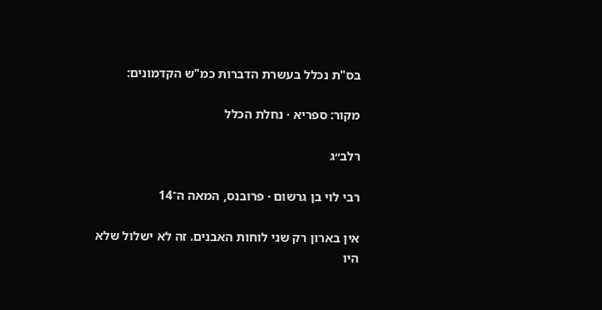בס"ת נכלל בעשרת הדברות כמ"ש הקדמונים:

מקור: ספריא · נחלת הכלל

רלב״ג

רבי לוי בן גרשום · פרובנס, המאה ה־14

אין בארון רק שני לוחות האבנים. זה לא ישלול שלא היו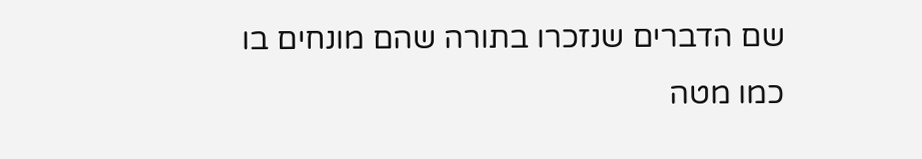שם הדברים שנזכרו בתורה שהם מונחים בו כמו מטה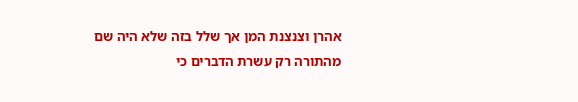אהרן וצנצנת המן אך שלל בזה שלא היה שם מהתורה רק עשרת הדברים כי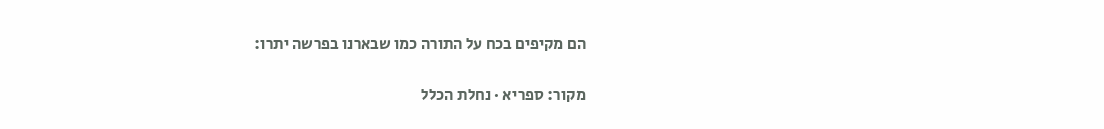הם מקיפים בכח על התורה כמו שבארנו בפרשה יתרו:

מקור: ספריא · נחלת הכלל